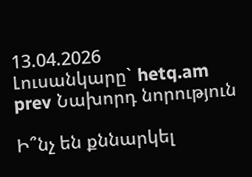13.04.2026
Լուսանկարը` hetq.am
prev Նախորդ նորություն

Ի՞նչ են քննարկել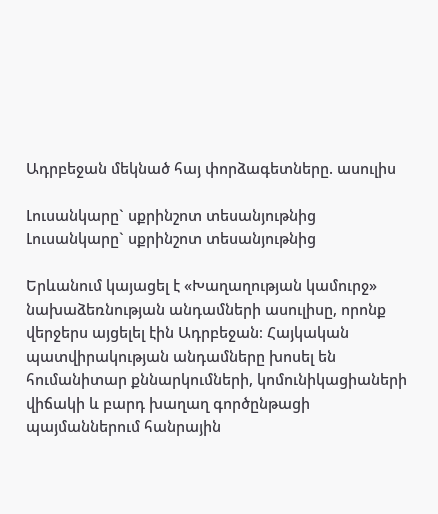Ադրբեջան մեկնած հայ փորձագետները. ասուլիս

Լուսանկարը` սքրինշոտ տեսանյութնից
Լուսանկարը` սքրինշոտ տեսանյութնից

Երևանում կայացել է «Խաղաղության կամուրջ» նախաձեռնության անդամների ասուլիսը, որոնք վերջերս այցելել էին Ադրբեջան։ Հայկական պատվիրակության անդամները խոսել են հումանիտար քննարկումների, կոմունիկացիաների վիճակի և բարդ խաղաղ գործընթացի պայմաններում հանրային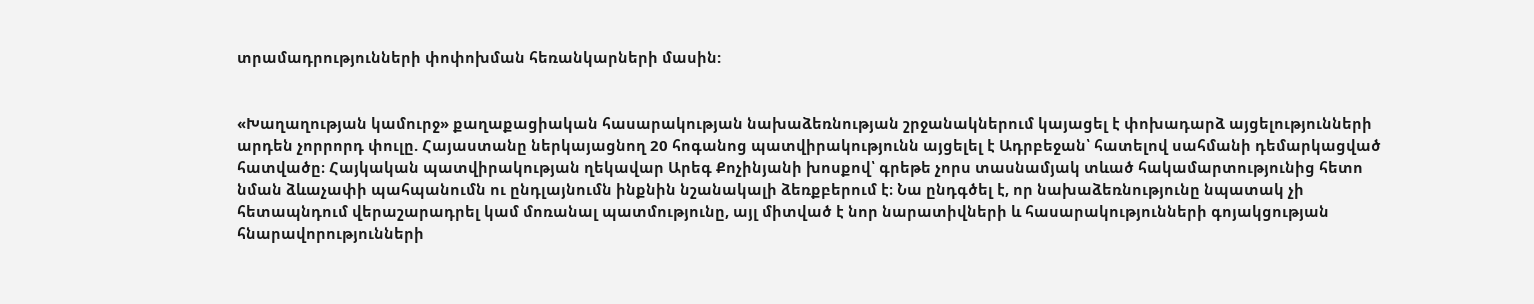տրամադրությունների փոփոխման հեռանկարների մասին:


«Խաղաղության կամուրջ» քաղաքացիական հասարակության նախաձեռնության շրջանակներում կայացել է փոխադարձ այցելությունների արդեն չորրորդ փուլը. Հայաստանը ներկայացնող 20 հոգանոց պատվիրակությունն այցելել է Ադրբեջան՝ հատելով սահմանի դեմարկացված հատվածը։ Հայկական պատվիրակության ղեկավար Արեգ Քոչինյանի խոսքով՝ գրեթե չորս տասնամյակ տևած հակամարտությունից հետո նման ձևաչափի պահպանումն ու ընդլայնումն ինքնին նշանակալի ձեռքբերում է։ Նա ընդգծել է, որ նախաձեռնությունը նպատակ չի հետապնդում վերաշարադրել կամ մոռանալ պատմությունը, այլ միտված է նոր նարատիվների և հասարակությունների գոյակցության հնարավորությունների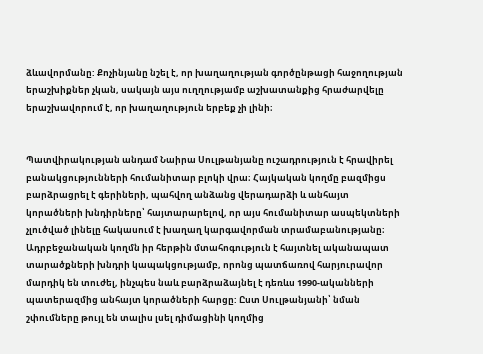ձևավորմանը: Քոչինյանը նշել է, որ խաղաղության գործընթացի հաջողության երաշխիքներ չկան, սակայն այս ուղղությամբ աշխատանքից հրաժարվելը երաշխավորում է, որ խաղաղություն երբեք չի լինի։


Պատվիրակության անդամ Նաիրա Սուլթանյանը ուշադրություն է հրավիրել բանակցությունների հումանիտար բլոկի վրա։ Հայկական կողմը բազմիցս բարձրացրել է գերիների, պահվող անձանց վերադարձի և անհայտ կորածների խնդիրները՝ հայտարարելով, որ այս հումանիտար ասպեկտների չլուծված լինելը հակասում է խաղաղ կարգավորման տրամաբանությանը։ Ադրբեջանական կողմն իր հերթին մտահոգություն է հայտնել ականապատ տարածքների խնդրի կապակցությամբ, որոնց պատճառով հարյուրավոր մարդիկ են տուժել, ինչպես նաև բարձրաձայնել է դեռևս 1990-ականների պատերազմից անհայտ կորածների հարցը: Ըստ Սուլթանյանի՝ նման շփումները թույլ են տալիս լսել դիմացինի կողմից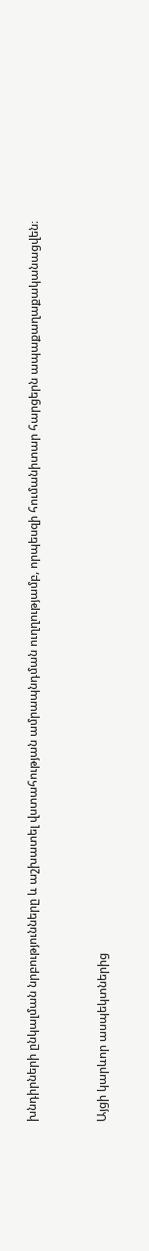խնդիրների ընկալման նրբությունները և աշխատել վստահության ամրապնդման ուղղությամբ, որպեսզի հումանիտար հարցերն ապաքաղաքականացվեն։


Այցի կարևոր ասպեկտներից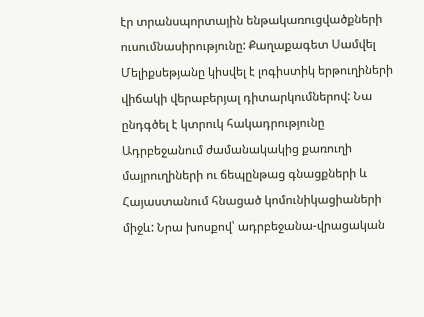էր տրանսպորտային ենթակառուցվածքների ուսումնասիրությունը: Քաղաքագետ Սամվել Մելիքսեթյանը կիսվել է լոգիստիկ երթուղիների վիճակի վերաբերյալ դիտարկումներով: Նա ընդգծել է կտրուկ հակադրությունը Ադրբեջանում ժամանակակից քառուղի մայրուղիների ու ճեպընթաց գնացքների և Հայաստանում հնացած կոմունիկացիաների միջև: Նրա խոսքով՝ ադրբեջանա-վրացական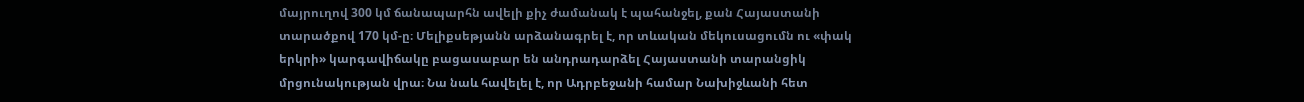մայրուղով 300 կմ ճանապարհն ավելի քիչ ժամանակ է պահանջել, քան Հայաստանի տարածքով 170 կմ-ը։ Մելիքսեթյանն արձանագրել է, որ տևական մեկուսացումն ու «փակ երկրի» կարգավիճակը բացասաբար են անդրադարձել Հայաստանի տարանցիկ մրցունակության վրա։ Նա նաև հավելել է, որ Ադրբեջանի համար Նախիջևանի հետ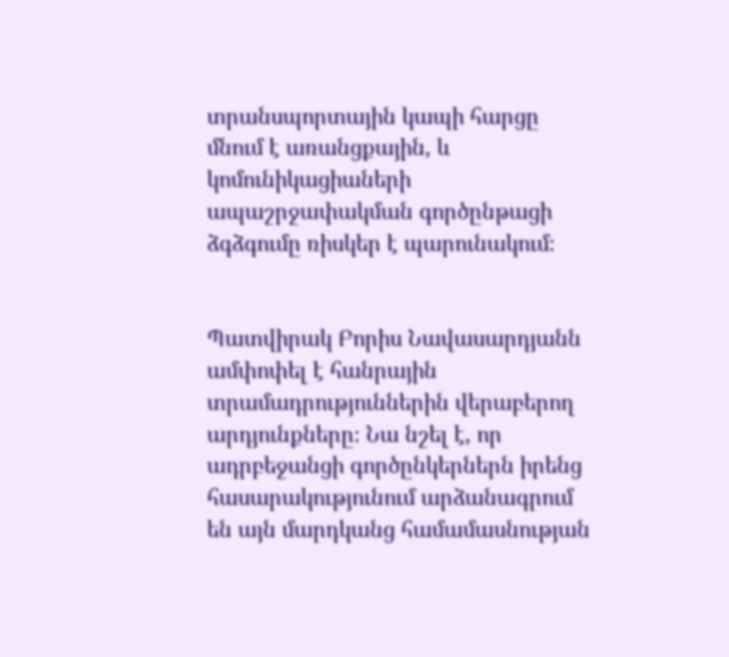տրանսպորտային կապի հարցը մնում է առանցքային, և կոմունիկացիաների ապաշրջափակման գործընթացի ձգձգումը ռիսկեր է պարունակում։


Պատվիրակ Բորիս Նավասարդյանն ամփոփել է հանրային տրամադրություններին վերաբերող արդյունքները։ Նա նշել է, որ ադրբեջանցի գործընկերներն իրենց հասարակությունում արձանագրում են այն մարդկանց համամասնության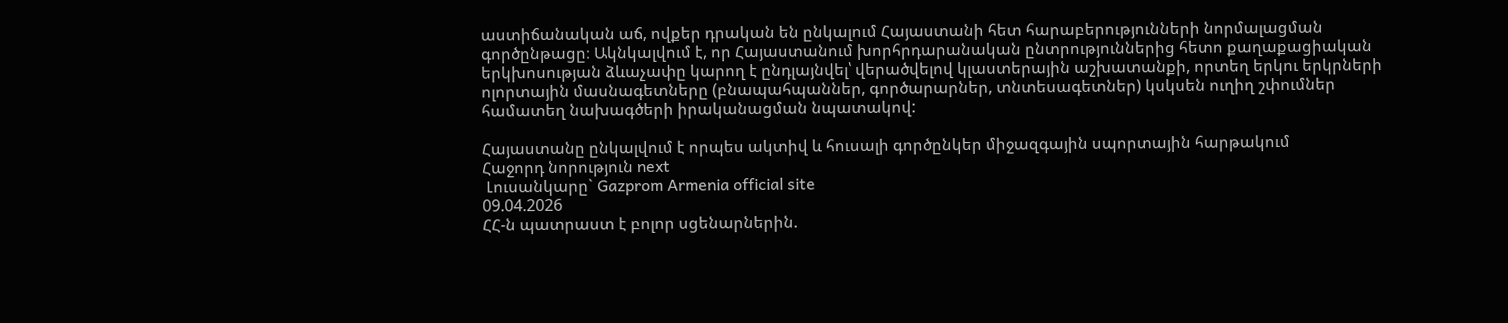աստիճանական աճ, ովքեր դրական են ընկալում Հայաստանի հետ հարաբերությունների նորմալացման գործընթացը։ Ակնկալվում է, որ Հայաստանում խորհրդարանական ընտրություններից հետո քաղաքացիական երկխոսության ձևաչափը կարող է ընդլայնվել՝ վերածվելով կլաստերային աշխատանքի, որտեղ երկու երկրների ոլորտային մասնագետները (բնապահպաններ, գործարարներ, տնտեսագետներ) կսկսեն ուղիղ շփումներ համատեղ նախագծերի իրականացման նպատակով:

Հայաստանը ընկալվում է որպես ակտիվ և հուսալի գործընկեր միջազգային սպորտային հարթակում
Հաջորդ նորություն next
 Լուսանկարը` Gazprom Armenia official site
09.04.2026
ՀՀ-ն պատրաստ է բոլոր սցենարներին.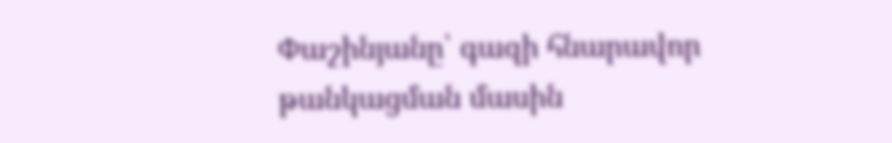Փաշինյանը՝ գազի հնարավոր թանկացման մասին